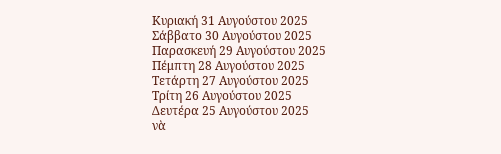Κυριακή 31 Αυγούστου 2025
Σάββατο 30 Αυγούστου 2025
Παρασκευή 29 Αυγούστου 2025
Πέμπτη 28 Αυγούστου 2025
Τετάρτη 27 Αυγούστου 2025
Τρίτη 26 Αυγούστου 2025
Δευτέρα 25 Αυγούστου 2025
νὰ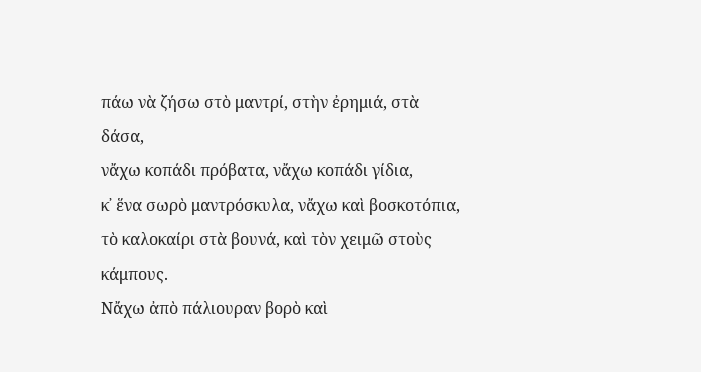πάω νὰ ζήσω στὸ μαντρί, στὴν ἐρημιά, στὰ δάσα,
νἄχω κοπάδι πρόβατα, νἄχω κοπάδι γίδια,
κ᾿ ἕνα σωρὸ μαντρόσκυλα, νἄχω καὶ βοσκοτόπια,
τὸ καλοκαίρι στὰ βουνά, καὶ τὸν χειμῶ στοὺς κάμπους.
Νἄχω ἀπὸ πάλιουραν βορὸ καὶ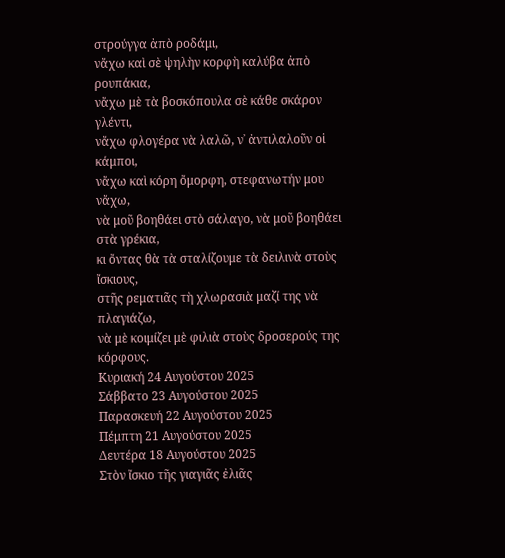στρούγγα ἀπὸ ροδάμι,
νἄχω καὶ σὲ ψηλὴν κορφὴ καλύβα ἀπὸ ρουπάκια,
νἄχω μὲ τὰ βοσκόπουλα σὲ κάθε σκάρον γλέντι,
νἄχω φλογέρα νὰ λαλῶ, ν᾿ ἀντιλαλοῦν οἱ κάμποι,
νἄχω καὶ κόρη ὄμορφη, στεφανωτήν μου νἄχω,
νὰ μοῦ βοηθάει στὸ σάλαγο, νὰ μοῦ βοηθάει στὰ γρέκια,
κι ὄντας θὰ τὰ σταλίζουμε τὰ δειλινὰ στοὺς ἴσκιους,
στῆς ρεματιᾶς τὴ χλωρασιὰ μαζί της νὰ πλαγιάζω,
νὰ μὲ κοιμίζει μὲ φιλιὰ στοὺς δροσερούς της κόρφους.
Κυριακή 24 Αυγούστου 2025
Σάββατο 23 Αυγούστου 2025
Παρασκευή 22 Αυγούστου 2025
Πέμπτη 21 Αυγούστου 2025
Δευτέρα 18 Αυγούστου 2025
Στὸν ἴσκιο τῆς γιαγιᾶς ἐλιᾶς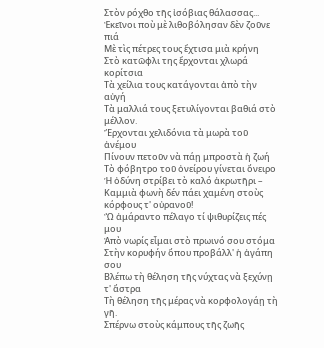Στὸν ρόχθο τῆς ἰσόβιας θάλασσας...
Ἐκεῖνοι ποὺ μὲ λιθοβόλησαν δὲν ζοῦνε πιά
Μὲ τὶς πέτρες τους ἔχτισα μιὰ κρήνη
Στὸ κατῶφλι της ἔρχονται χλωρά κορίτσια
Τὰ χείλια τους κατάγονται ἀπὸ τὴν αὐγή
Τὰ μαλλιά τους ξετυλίγονται βαθιά στὸ μέλλον.
Ἔρχονται χελιδόνια τὰ μωρὰ τοῦ ἀνέμου
Πίνουν πετοῦν νὰ πάῃ μπροστὰ ἡ ζωή
Τὸ φόβητρο τοῦ ὀνείρου γίνεται ὄνειρο
Ἡ ὀδύνη στρίβει τὸ καλό ἀκρωτῆρι –
Καμμιὰ φωνὴ δέν πάει χαμένη στοὺς κόρφους τ' οὐρανοῦ!
Ὢ ἀμάραντο πέλαγο τί ψιθυρίζεις πές μου
Ἀπὸ νωρίς εἶμαι στὸ πρωινό σου στόμα
Στὴν κορυφήν ὅπου προβάλλ' ἡ ἀγάπη σου
Βλέπω τὴ θέληση τῆς νύχτας νὰ ξεχύνῃ τ' ἄστρα
Τὴ θέληση τῆς μέρας νὰ κορφολογάῃ τὴ γῆ.
Σπέρνω στοὺς κάμπους τῆς ζωῆς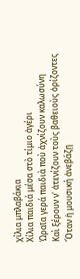χίλια μπλαβάκια
Χίλια παιδιά μέσα στὸ τίμιο ἀγέρι
Ὡραῖα γερά παιδιὰ ποὺ ἀχνίζουν καλωσύνη
Καὶ ξέρουν ν' ἀτενίζουν τοὺς βαθειοὺς ὁρίζοντες
Ὅταν ἡ μουσική ἀνεβάζῃ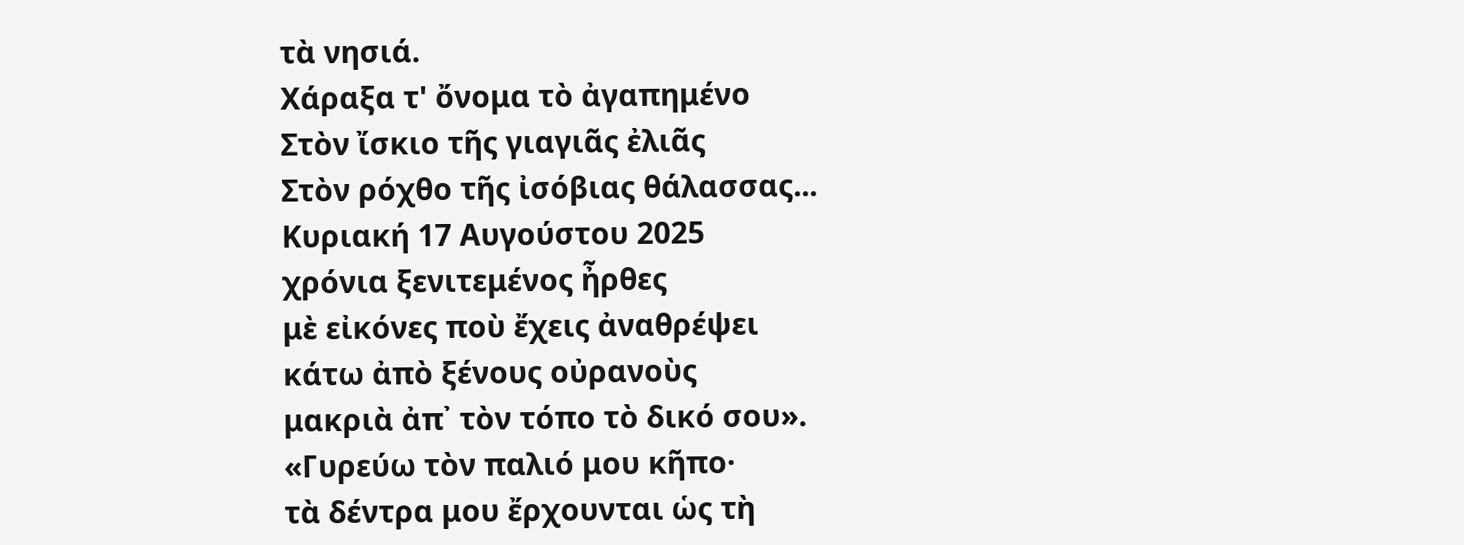τὰ νησιά.
Χάραξα τ' ὄνομα τὸ ἀγαπημένο
Στὸν ἴσκιο τῆς γιαγιᾶς ἐλιᾶς
Στὸν ρόχθο τῆς ἰσόβιας θάλασσας...
Κυριακή 17 Αυγούστου 2025
χρόνια ξενιτεμένος ἦρθες
μὲ εἰκόνες ποὺ ἔχεις ἀναθρέψει
κάτω ἀπὸ ξένους οὐρανοὺς
μακριὰ ἀπ᾿ τὸν τόπο τὸ δικό σου».
«Γυρεύω τὸν παλιό μου κῆπο·
τὰ δέντρα μου ἔρχουνται ὡς τὴ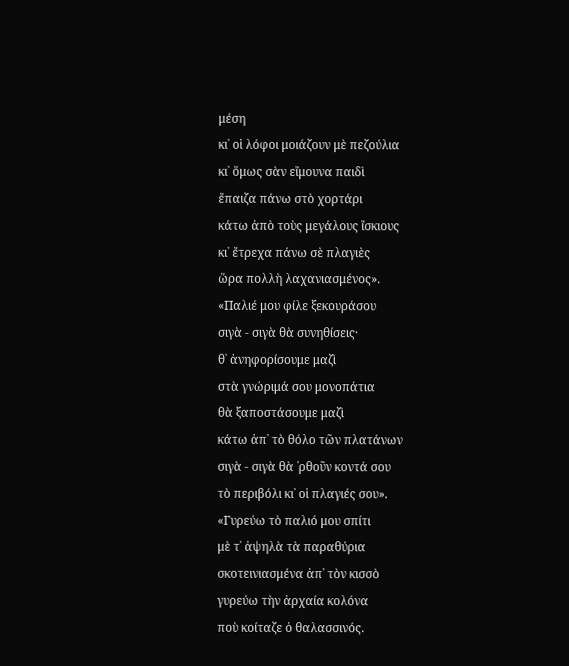μέση
κι᾿ οἱ λόφοι μοιάζουν μὲ πεζούλια
κι᾿ ὅμως σὰν εἴμουνα παιδὶ
ἔπαιζα πάνω στὸ χορτάρι
κάτω ἀπὸ τοὺς μεγάλους ἴσκιους
κι᾿ ἔτρεχα πάνω σὲ πλαγιὲς
ὥρα πολλὴ λαχανιασμένος».
«Παλιέ μου φίλε ξεκουράσου
σιγὰ - σιγὰ θὰ συνηθίσεις·
θ᾿ ἀνηφορίσουμε μαζὶ
στὰ γνώριμά σου μονοπάτια
θὰ ξαποστάσουμε μαζὶ
κάτω ἀπ᾿ τὸ θόλο τῶν πλατάνων
σιγὰ - σιγὰ θὰ ῾ρθοῦν κοντά σου
τὸ περιβόλι κι᾿ οἱ πλαγιές σου».
«Γυρεύω τὸ παλιό μου σπίτι
μὲ τ᾿ ἀψηλὰ τὰ παραθύρια
σκοτεινιασμένα ἀπ᾿ τὸν κισσὸ
γυρεύω τὴν ἀρχαία κολόνα
ποὺ κοίταζε ὁ θαλασσινός.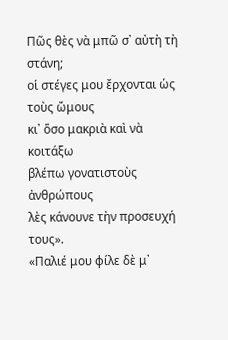Πῶς θὲς νὰ μπῶ σ᾿ αὐτὴ τὴ στάνη;
οἱ στέγες μου ἔρχονται ὡς τοὺς ὤμους
κι᾿ ὅσο μακριὰ καὶ νὰ κοιτάξω
βλέπω γονατιστοὺς ἀνθρώπους
λὲς κάνουνε τὴν προσευχή τους».
«Παλιέ μου φίλε δὲ μ᾿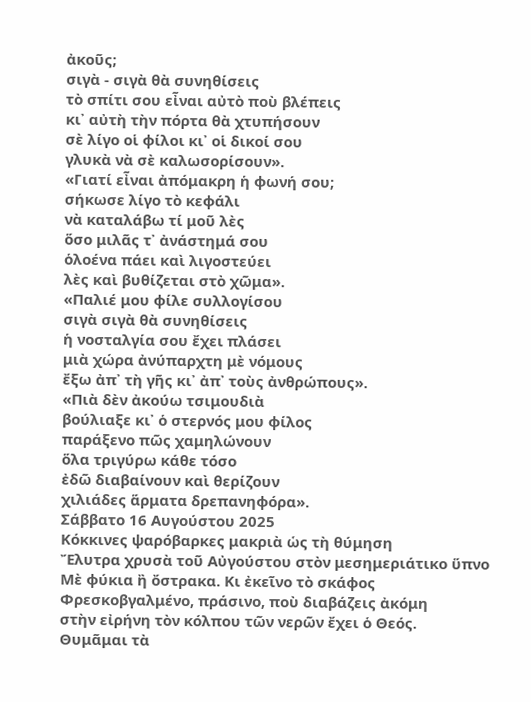ἀκοῦς;
σιγὰ - σιγὰ θὰ συνηθίσεις
τὸ σπίτι σου εἶναι αὐτὸ ποὺ βλέπεις
κι᾿ αὐτὴ τὴν πόρτα θὰ χτυπήσουν
σὲ λίγο οἱ φίλοι κι᾿ οἱ δικοί σου
γλυκὰ νὰ σὲ καλωσορίσουν».
«Γιατί εἶναι ἀπόμακρη ἡ φωνή σου;
σήκωσε λίγο τὸ κεφάλι
νὰ καταλάβω τί μοῦ λὲς
ὅσο μιλᾶς τ᾿ ἀνάστημά σου
ὁλοένα πάει καὶ λιγοστεύει
λὲς καὶ βυθίζεται στὸ χῶμα».
«Παλιέ μου φίλε συλλογίσου
σιγὰ σιγὰ θὰ συνηθίσεις
ἡ νοσταλγία σου ἔχει πλάσει
μιὰ χώρα ἀνύπαρχτη μὲ νόμους
ἔξω ἀπ᾿ τὴ γῆς κι᾿ ἀπ᾿ τοὺς ἀνθρώπους».
«Πιὰ δὲν ἀκούω τσιμουδιὰ
βούλιαξε κι᾿ ὁ στερνός μου φίλος
παράξενο πῶς χαμηλώνουν
ὅλα τριγύρω κάθε τόσο
ἐδῶ διαβαίνουν καὶ θερίζουν
χιλιάδες ἅρματα δρεπανηφόρα».
Σάββατο 16 Αυγούστου 2025
Κόκκινες ψαρόβαρκες μακριὰ ὡς τὴ θύμηση
Ἔλυτρα χρυσὰ τοῦ Αὐγούστου στὸν μεσημεριάτικο ὕπνο
Μὲ φύκια ἢ ὄστρακα. Κι ἐκεῖνο τὸ σκάφος
Φρεσκοβγαλμένο, πράσινο, ποὺ διαβάζεις ἀκόμη
στὴν εἰρήνη τὸν κόλπου τῶν νερῶν ἔχει ὁ Θεός.
Θυμᾶμαι τὰ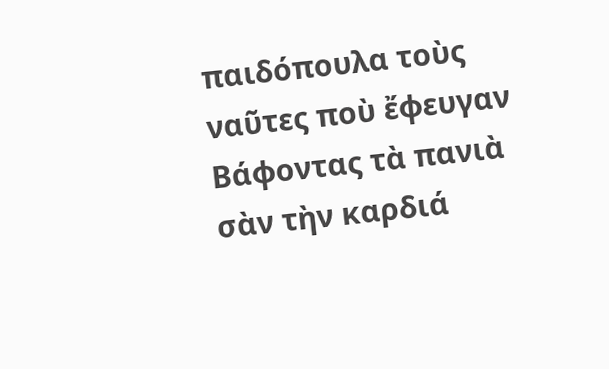παιδόπουλα τοὺς ναῦτες ποὺ ἔφευγαν
Βάφοντας τὰ πανιὰ σὰν τὴν καρδιά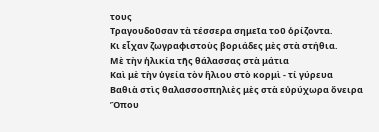τους
Τραγουδοῦσαν τὰ τέσσερα σημεῖα τοῦ ὁρίζοντα.
Κι εἶχαν ζωγραφιστοὺς βοριάδες μὲς στὰ στήθια.
Μὲ τὴν ἡλικία τῆς θάλασσας στὰ μάτια
Καὶ μὲ τὴν ὑγεία τὸν ἥλιου στὸ κορμὶ - τί γύρευα
Βαθιὰ στὶς θαλασσοσπηλιὲς μὲς στὰ εὐρύχωρα ὄνειρα
Ὅπου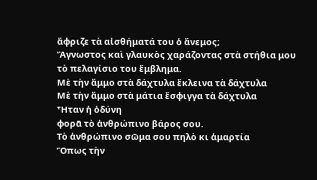ἄφριζε τὰ αἰσθήματά του ὁ ἄνεμος;
Ἄγνωστος καὶ γλαυκὸς χαράζοντας στὰ στήθια μου
τὸ πελαγίσιο του ἔμβλημα.
Μὲ τὴν ἄμμο στὰ δάχτυλα ἔκλεινα τὰ δάχτυλα
Μὲ τὴν ἄμμο στὰ μάτια ἔσφιγγα τὰ δάχτυλα
Ἦταν ἡ ὀδύνη
φορᾶ τὸ ἀνθρώπινο βάρος σου.
Τὸ ἀνθρώπινο σῶμα σου πηλὸ κι ἁμαρτία
Ὅπως τὴν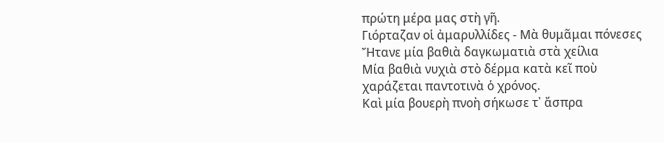πρώτη μέρα μας στὴ γῆ.
Γιόρταζαν οἱ ἀμαρυλλίδες - Μὰ θυμᾶμαι πόνεσες
Ἤτανε μία βαθιὰ δαγκωματιὰ στὰ χείλια
Μία βαθιὰ νυχιὰ στὸ δέρμα κατὰ κεῖ ποὺ
χαράζεται παντοτινὰ ὁ χρόνος.
Καὶ μία βουερὴ πνοὴ σήκωσε τ᾿ ἄσπρα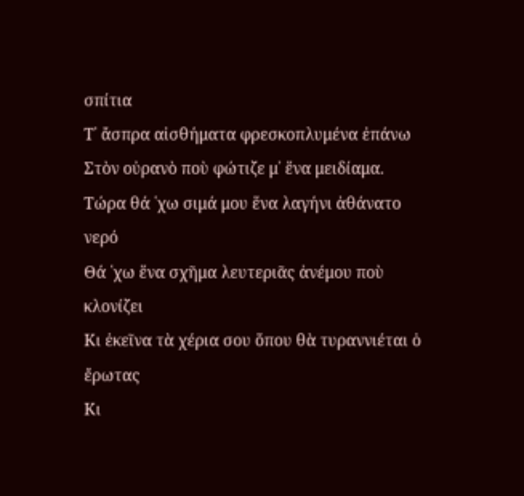σπίτια
Τ᾿ ἄσπρα αἰσθήματα φρεσκοπλυμένα ἐπάνω
Στὸν οὐρανὸ ποὺ φώτιζε μ᾿ ἕνα μειδίαμα.
Τώρα θά ῾χω σιμά μου ἕνα λαγήνι ἀθάνατο νερό
Θά ῾χω ἕνα σχῆμα λευτεριᾶς ἀνέμου ποὺ κλονίζει
Κι ἐκεῖνα τὰ χέρια σου ὅπου θὰ τυραννιέται ὁ ἔρωτας
Κι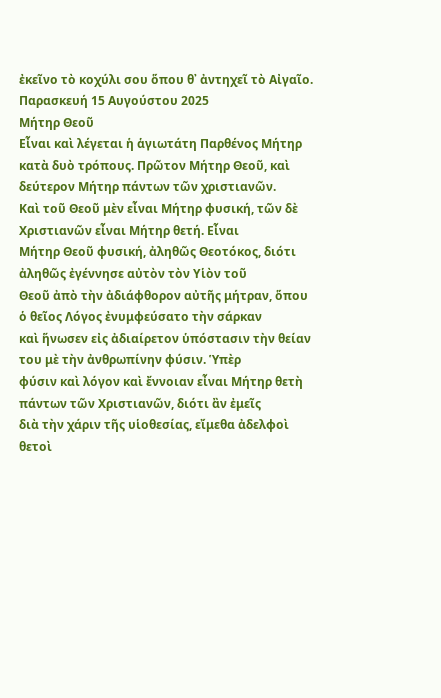ἐκεῖνο τὸ κοχύλι σου ὅπου θ᾿ ἀντηχεῖ τὸ Αἰγαῖο.
Παρασκευή 15 Αυγούστου 2025
Μήτηρ Θεοῦ
Εἶναι καὶ λέγεται ἡ ἁγιωτάτη Παρθένος Μήτηρ
κατὰ δυὸ τρόπους. Πρῶτον Μήτηρ Θεοῦ, καὶ δεύτερον Μήτηρ πάντων τῶν χριστιανῶν.
Καὶ τοῦ Θεοῦ μὲν εἶναι Μήτηρ φυσική, τῶν δὲ Χριστιανῶν εἶναι Μήτηρ θετή. Εἶναι
Μήτηρ Θεοῦ φυσική, ἀληθῶς Θεοτόκος, διότι ἀληθῶς ἐγέννησε αὐτὸν τὸν Υἱὸν τοῦ
Θεοῦ ἀπὸ τὴν ἀδιάφθορον αὐτῆς μήτραν, ὅπου ὁ θεῖος Λόγος ἐνυμφεύσατο τὴν σάρκαν
καὶ ἥνωσεν εἰς ἀδιαίρετον ὑπόστασιν τὴν θείαν του μὲ τὴν ἀνθρωπίνην φύσιν. Ὑπὲρ
φύσιν καὶ λόγον καὶ ἔννοιαν εἶναι Μήτηρ θετὴ πάντων τῶν Χριστιανῶν, διότι ἂν ἐμεῖς
διὰ τὴν χάριν τῆς υἱοθεσίας, εἴμεθα ἀδελφοὶ θετοὶ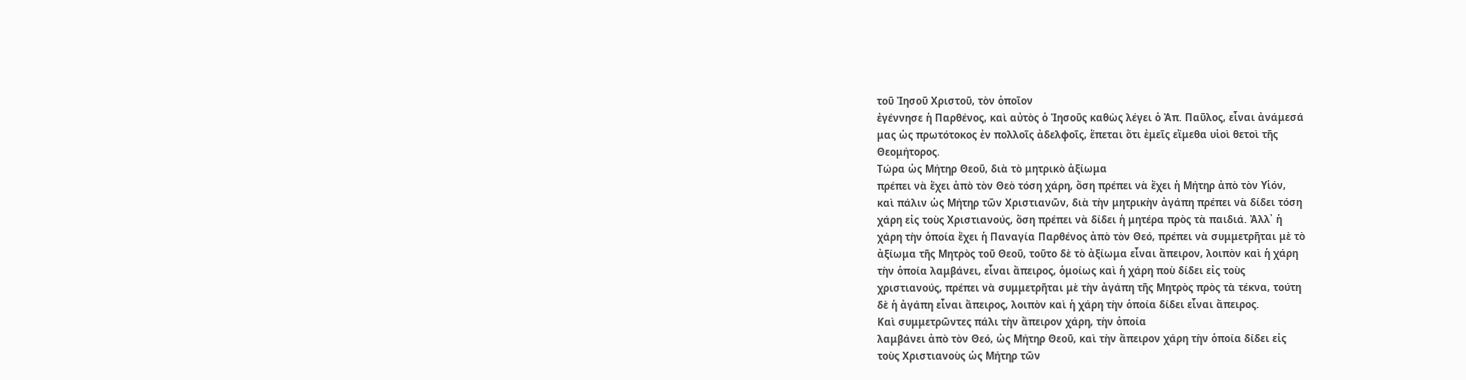τοῦ Ἰησοῦ Χριστοῦ, τὸν ὁποῖον
ἐγέννησε ἡ Παρθένος, καὶ αὐτὸς ὁ Ἰησοῦς καθὼς λέγει ὁ Ἀπ. Παῦλος, εἶναι ἀνάμεσά
μας ὡς πρωτότοκος ἐν πολλοῖς ἀδελφοῖς, ἕπεται ὅτι ἐμεῖς εἴμεθα υἱοὶ θετοὶ τῆς
Θεομήτορος.
Τώρα ὡς Μήτηρ Θεοῦ, διὰ τὸ μητρικὸ ἀξίωμα
πρέπει νὰ ἔχει ἀπὸ τὸν Θεὸ τόση χάρη, ὅση πρέπει νὰ ἔχει ἡ Μήτηρ ἀπὸ τὸν Υἱόν,
καὶ πάλιν ὡς Μήτηρ τῶν Χριστιανῶν, διὰ τὴν μητρικὴν ἀγάπη πρέπει νὰ δίδει τόση
χάρη εἰς τοὺς Χριστιανούς, ὅση πρέπει νὰ δίδει ἡ μητέρα πρὸς τὰ παιδιά. Ἀλλ᾿ ἡ
χάρη τὴν ὁποία ἔχει ἡ Παναγία Παρθένος ἀπὸ τὸν Θεό, πρέπει νὰ συμμετρῆται μὲ τὸ
ἀξίωμα τῆς Μητρὸς τοῦ Θεοῦ, τοῦτο δὲ τὸ ἀξίωμα εἶναι ἄπειρον, λοιπὸν καὶ ἡ χάρη
τὴν ὁποία λαμβάνει, εἶναι ἄπειρος, ὁμοίως καὶ ἡ χάρη ποὺ δίδει εἰς τοὺς
χριστιανούς, πρέπει νὰ συμμετρῆται μὲ τὴν ἀγάπη τῆς Μητρὸς πρὸς τὰ τέκνα, τούτη
δὲ ἡ ἀγάπη εἶναι ἄπειρος, λοιπὸν καὶ ἡ χάρη τὴν ὁποία δίδει εἶναι ἄπειρος.
Καὶ συμμετρῶντες πάλι τὴν ἄπειρον χάρη, τὴν ὁποία
λαμβάνει ἀπὸ τὸν Θεό, ὡς Μήτηρ Θεοῦ, καὶ τὴν ἄπειρον χάρη τὴν ὁποία δίδει εἰς
τοὺς Χριστιανοὺς ὡς Μήτηρ τῶν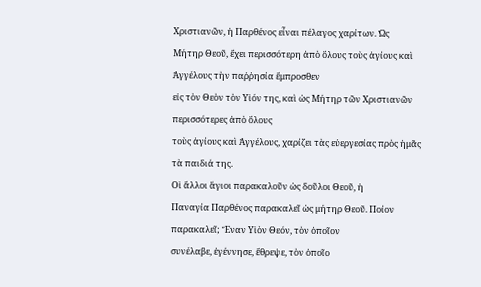Χριστιανῶν, ἡ Παρθένος εἶναι πέλαγος χαρίτων. Ὡς
Μήτηρ Θεοῦ, ἔχει περισσότερη ἀπὸ ὅλους τοὺς ἁγίους καὶ Ἀγγέλους τὴν παῤῥησία ἔμπροσθεν
εἰς τὸν Θεὸν τὸν Υἱόν της, καὶ ὡς Μήτηρ τῶν Χριστιανῶν περισσότερες ἀπὸ ὅλους
τοὺς ἁγίους καὶ Ἀγγέλους, χαρίζει τὰς εὐεργεσίας πρὸς ἡμᾶς τὰ παιδιά της.
Οἱ ἄλλοι ἅγιοι παρακαλοῦν ὡς δοῦλοι Θεοῦ, ἡ
Παναγία Παρθένος παρακαλεῖ ὡς μήτηρ Θεοῦ. Ποίον παρακαλεῖ; Ἕναν Υἱὸν Θεόν, τὸν ὁποῖον
συνέλαβε, ἐγέννησε, ἔθρεψε, τὸν ὁποῖο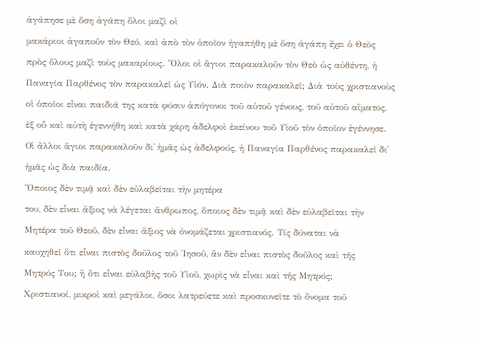ἀγάπησε μὲ ὅση ἀγάπη ὅλοι μαζὶ οἱ
μακάριοι ἀγαποῦν τὸν Θεό, καὶ ἀπὸ τὸν ὁποῖον ἠγαπήθη μὲ ὅση ἀγάπη ἔχει ὁ Θεὸς
πρὸς ὅλους μαζὶ τοὺς μακαρίους. Ὅλοι οἱ ἅγιοι παρακαλοῦν τὸν Θεὸ ὡς αὐθέντη, ἡ
Παναγία Παρθένος τὸν παρακαλεῖ ὡς Υἱόν. Διὰ ποιὸν παρακαλεῖ; Διὰ τοὺς χριστιανοὺς
οἱ ὁποῖοι εἶναι παιδιά της κατὰ φύσιν ἀπόγονοι τοῦ αὐτοῦ γένους, τοῦ αὐτοῦ αἵματος,
ἐξ οὗ καὶ αὐτὴ ἐγεννήθη καὶ κατὰ χάρη ἀδελφοὶ ἐκείνου τοῦ Υἱοῦ τὸν ὁποῖον ἐγέννησε.
Οἱ ἄλλοι ἅγιοι παρακαλοῦν δι᾿ ἡμᾶς ὡς ἀδελφούς, ἡ Παναγία Παρθένος παρακαλεῖ δι᾿
ἡμᾶς ὡς διὰ παιδία.
Ὅποιος δὲν τιμᾷ καὶ δὲν εὐλαβεῖται τὴν μητέρα
του, δὲν εἶναι ἄξιος νὰ λέγεται ἄνθρωπος, ὅποιος δὲν τιμᾷ καὶ δὲν εὐλαβεῖται τὴν
Μητέρα τοῦ Θεοῦ, δὲν εἶναι ἄξιος νὰ ὀνομάζεται χριστιανός. Τίς δύναται νὰ
καυχηθεῖ ὅτι εἶναι πιστὸς δοῦλος τοῦ Ἰησοῦ, ἂν δὲν εἶναι πιστὸς δοῦλος καὶ τῆς
Μητρός Του; ἢ ὅτι εἶναι εὐλαβὴς τοῦ Υἱοῦ, χωρὶς νὰ εἶναι καὶ τῆς Μητρός;
Χριστιανοί, μικροὶ καὶ μεγάλοι, ὅσοι λατρεύετε καὶ προσκυνεῖτε τὸ ὄνομα τοῦ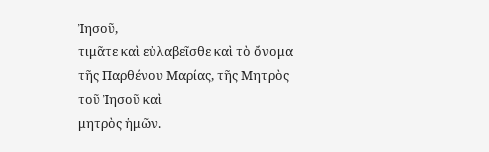Ἰησοῦ,
τιμᾶτε καὶ εὐλαβεῖσθε καὶ τὸ ὄνομα τῆς Παρθένου Μαρίας, τῆς Μητρὸς τοῦ Ἰησοῦ καὶ
μητρὸς ἡμῶν.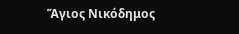Ἅγιος Νικόδημος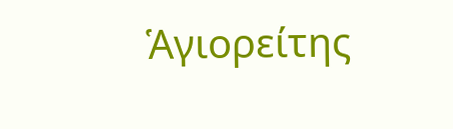Ἁγιορείτης